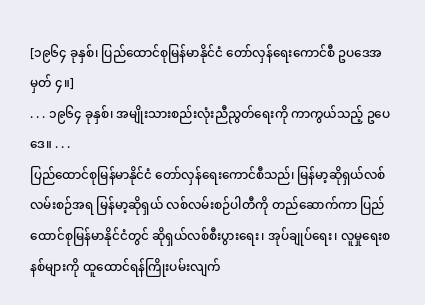[၁၉၆၄ ခုနှစ်၊ ပြည်ထောင်စုမြန်မာနိုင်ငံ တော်လှန်ရေးကောင်စီ ဥပဒေအမှတ် ၄။]
. . . ၁၉၆၄ ခုနှစ်၊ အမျိုးသားစည်းလုံးညီညွတ်ရေးကို ကာကွယ်သည့် ဥပေဒေ။ . . .
ပြည်ထောင်စုမြန်မာနိုင်ငံ တော်လှန်ရေးကောင်စီသည်၊ မြန်မာ့ဆိုရှယ်လစ်လမ်းစဉ်အရ မြန်မာ့ဆိုရှယ် လစ်လမ်းစဉ်ပါတီကို တည်ဆောက်ကာ ပြည်ထောင်စုမြန်မာနိုင်ငံတွင် ဆိုရှယ်လစ်စီးပွားရေး၊ အုပ်ချုပ်ရေး၊ လူမှုရေးစနစ်များကို ထူထောင်ရန်ကြိုးပမ်းလျက်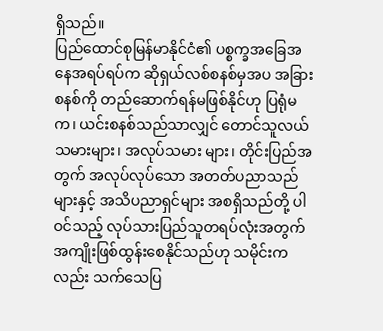ရှိသည်။
ပြည်ထောင်စုမြန်မာနိုင်ငံ၏ ပစ္စက္ခအခြေအနေအရပ်ရပ်က ဆိုရှယ်လစ်စနစ်မှအပ အခြားစနစ်ကို တည်ဆောက်ရန်မဖြစ်နိုင်ဟု ပြရုံမက၊ ယင်းစနစ်သည်သာလျှင် တောင်သူလယ်သမားများ၊ အလုပ်သမား များ၊ တိုင်းပြည်အတွက် အလုပ်လုပ်သော အတတ်ပညာသည်များနှင့် အသိပညာရှင်များ အစရှိသည်တို့ ပါဝင်သည့် လုပ်သားပြည်သူတရပ်လုံးအတွက် အကျိုးဖြစ်ထွန်းစေနိုင်သည်ဟု သမိုင်းကလည်း သက်သေပြ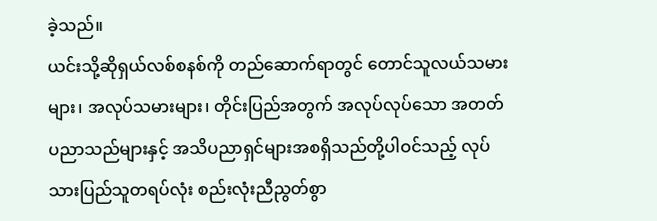ခဲ့သည်။
ယင်းသို့ဆိုရှယ်လစ်စနစ်ကို တည်ဆောက်ရာတွင် တောင်သူလယ်သမားများ၊ အလုပ်သမားများ၊ တိုင်းပြည်အတွက် အလုပ်လုပ်သော အတတ်ပညာသည်များနှင့် အသိပညာရှင်များအစရှိသည်တို့ပါဝင်သည့် လုပ်သားပြည်သူတရပ်လုံး စည်းလုံးညီညွတ်စွာ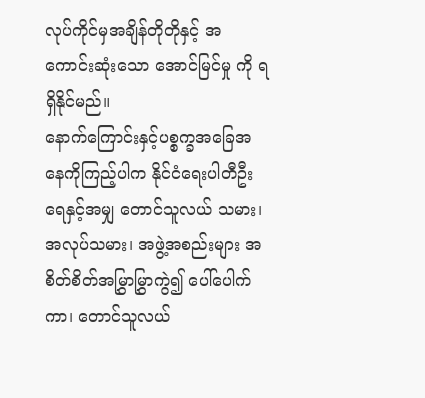လုပ်ကိုင်မှအချိန်တိုတိုနှင့် အကောင်းဆုံးသော အောင်မြင်မှု ကို ရရှိနိုင်မည်။
နောက်ကြောင်းနှင့်ပစ္စက္ခအခြေအနေကိုကြည့်ပါက နိုင်ငံရေးပါတီဦးရေနှင့်အမျှ တောင်သူလယ် သမား၊ အလုပ်သမား၊ အဖွဲ့အစည်းများ အစိတ်စိတ်အမြွှာမြွှာကွဲ၍ ပေါ်ပေါက်ကာ၊ တောင်သူလယ်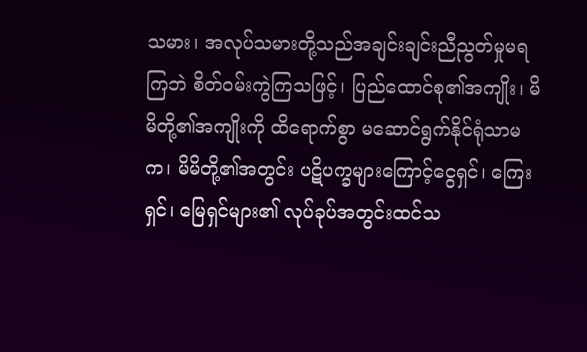သမား၊ အလုပ်သမားတို့သည်အချင်းချင်းညီညွတ်မှုမရကြဘဲ စိတ်ဝမ်းကွဲကြသဖြင့်၊ ပြည်ထောင်စု၏အကျိုး၊ မိမိတို့၏အကျိုးကို ထိရောက်စွာ မဆောင်ရွက်နိုင်ရုံသာမက၊ မိမိတို့၏အတွင်း ပဋိပက္ခများကြောင့်ငွေရှင်၊ ကြေးရှင်၊ မြေရှင်များ၏ လုပ်ခုပ်အတွင်းထင်သ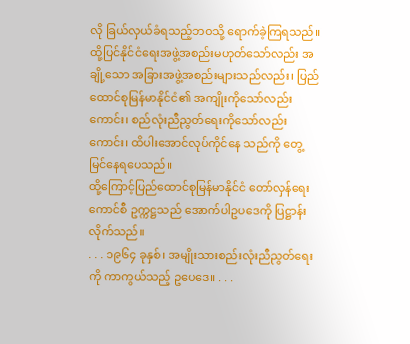လို ခြယ်လှယ်ခံရသည့်ဘဝသို့ ရောက်ခဲ့ကြရသည်။
ထို့ပြင်နိုင်ငံရေးအဖွဲ့အစည်းမဟုတ်သော်လည်း အချို့သော အခြားအဖွဲ့အစည်းများသည်လည်း၊ ပြည်ထောင်စုမြန်မာနိုင်ငံ၏ အကျိုးကိုသော်လည်းကောင်း၊ စည်လုံးညီညွတ်ရေးကိုသော်လည်းကောင်း၊ ထိပါးအောင်လုပ်ကိုင်နေ သည်ကို တွေ့မြင်နေရပေသည်။
ထို့ကြောင့်ပြည်ထောင်စုမြန်မာနိုင်ငံ တော်လှန်ရေးကောင်စီ ဥက္ကဋ္ဌသည် အောက်ပါဥပဒေကို ပြဋ္ဌာန်းလိုက်သည်။
. . . ၁၉၆၄ ခုနှစ်၊ အမျိုးသားစည်းလုံးညီညွတ်ရေးကို ကာကွယ်သည့် ဥပေဒေ။ . . .